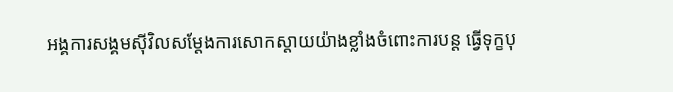អង្គការសង្គមស៊ីវិលសម្ដែងការសោកស្ដាយយ៉ាងខ្លាំងចំពោះការបន្ត ធ្វើទុក្ខបុ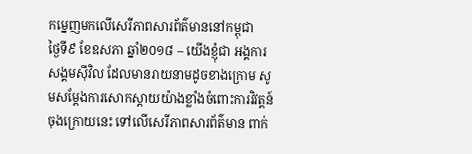កម្នេញមកលើសេរីភាពសារព័ត៌មាននៅកម្ពុជា
ថ្ងៃទី៩ ខែឧសភា ឆ្នាំ២០១៨ – យើងខ្ញុំជា អង្គការសង្គមស៊ីវិល ដែលមានរាយនាមដូចខាងក្រោម សូមសម្ដែងការសោកស្ដាយយ៉ាងខ្លាំងចំពោះការវិវត្តន៍ចុងក្រោយនេះ ទៅលើសេរីភាពសារព័ត៌មាន ពាក់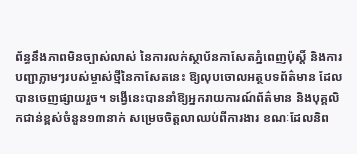ព័ន្ធនឹងភាពមិនច្បាស់លាស់ នៃការលក់ស្ថាប័នកាសែតភ្នំពេញប៉ុស្ដិ៍ និងការបញ្ជាភ្លាមៗរបស់ម្ចាស់ថ្មីនៃកាសែតនេះ ឱ្យលុបចោលអត្ថបទព័ត៌មាន ដែលបានចេញផ្សាយរួច។ ទង្វើនេះបាននាំឱ្យអ្នករាយការណ៍ព័ត៌មាន និងបុគ្គលិកជាន់ខ្ពស់ចំនួន១៣នាក់ សម្រេចចិត្តលាឈប់ពីការងារ ខណៈដែលនិព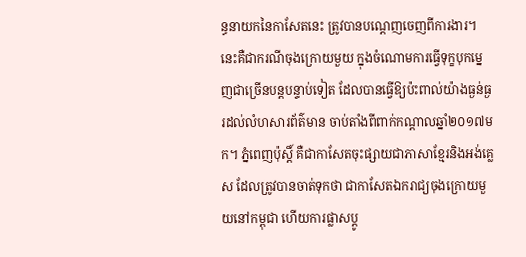ន្ធនាយកនៃកាសែតនេះ ត្រូវបានបណ្ដេញចេញពីការងារ។
នេះគឺជាករណីចុងក្រោយមួយ ក្នុងចំណោមការធ្វើទុក្ខបុកម្នេញជាច្រើនបន្តបន្ទាប់ទៀត ដែលបានធ្វើឱ្យប៉ះពាល់យ៉ាងធ្ងន់ធ្ងរដល់លំហសារព័ត៌មាន ចាប់តាំងពីពាក់កណ្ដាលឆ្នាំ២០១៧មក។ ភ្នំពេញប៉ុស្ដិ៍ គឺជាកាសែតចុះផ្សាយជាភាសាខ្មែរនិងអង់គ្លេស ដែលត្រូវបានចាត់ទុកថា ជាកាសែតឯករាជ្យចុងក្រោយមួយនៅកម្ពុជា ហើយការផ្លាសប្ដូ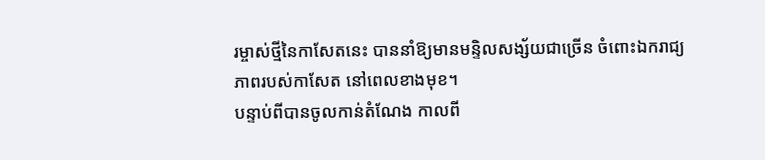រម្ចាស់ថ្មីនៃកាសែតនេះ បាននាំឱ្យមានមន្ទិលសង្ស័យជាច្រើន ចំពោះឯករាជ្យភាពរបស់កាសែត នៅពេលខាងមុខ។
បន្ទាប់ពីបានចូលកាន់តំណែង កាលពី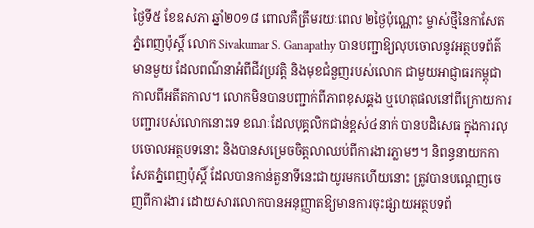ថ្ងៃទី៥ ខែឧសភា ឆ្នាំ២០១៨ ពោលគឺត្រឹមរយៈពេល ២ថ្ងៃប៉ុណ្ណោះ ម្ចាស់ថ្មីនៃកាសែតភ្នំពេញប៉ុស្ដិ៍ លោក Sivakumar S. Ganapathy បានបញ្ជាឱ្យលុបចោលនូវអត្ថបទព័ត៌មានមួយ ដែលពណ៌នាអំពីជីវប្រវត្តិ និងមុខជំនួញរបស់លោក ជាមួយអាជ្ញាធរកម្ពុជា កាលពីអតីតកាល។ លោកមិនបានបញ្ជាក់ពីភាពខុសឆ្គង ឬហេតុផលនៅពីក្រោយការបញ្ជារបស់លោកនោះទេ ខណៈដែលបុគ្គលិកជាន់ខ្ពស់៤នាក់ បានបដិសេធ ក្នុងការលុបចោលអត្ថបទនោះ និងបានសម្រេចចិត្តលាឈប់ពីការងារភ្លាមៗ។ និពន្ធនាយកកាសែតភ្នំពេញប៉ុស្ដិ៍ ដែលបានកាន់តួនាទីនេះជាយូរមកហើយនោះ ត្រូវបានបណ្ដេញចេញពីការងារ ដោយសារលោកបានអនុញ្ញាតឱ្យមានការចុះផ្សាយអត្ថបទព័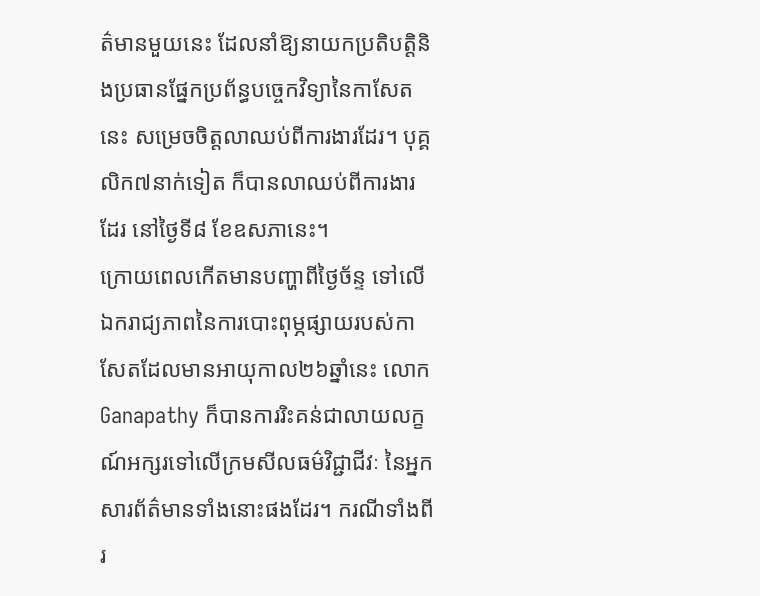ត៌មានមួយនេះ ដែលនាំឱ្យនាយកប្រតិបត្តិនិងប្រធានផ្នែកប្រព័ន្ធបច្ចេកវិទ្យានៃកាសែតនេះ សម្រេចចិត្តលាឈប់ពីការងារដែរ។ បុគ្គលិក៧នាក់ទៀត ក៏បានលាឈប់ពីការងារដែរ នៅថ្ងៃទី៨ ខែឧសភានេះ។
ក្រោយពេលកើតមានបញ្ហាពីថ្ងៃច័ន្ទ ទៅលើឯករាជ្យភាពនៃការបោះពុម្ភផ្សាយរបស់កាសែតដែលមានអាយុកាល២៦ឆ្នាំនេះ លោក Ganapathy ក៏បានការរិះគន់ជាលាយលក្ខណ៍អក្សរទៅលើក្រមសីលធម៌វិជ្ជាជីវៈ នៃអ្នកសារព័ត៌មានទាំងនោះផងដែរ។ ករណីទាំងពីរ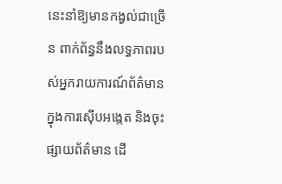នេះនាំឱ្យមានកង្វល់ជាច្រើន ពាក់ព័ន្ធនឹងលទ្ធភាពរបស់អ្នករាយការណ៍ព័ត៌មានក្នុងការស៊ើបអង្កេត និងចុះផ្សាយព័ត៌មាន ដើ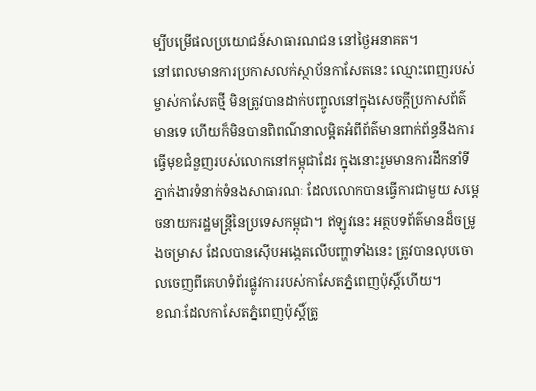ម្បីបម្រើផលប្រយោជន៍សាធារណជន នៅថ្ងៃអនាគត។
នៅពេលមានការប្រកាសលក់ស្ថាប័នកាសែតនេះ ឈ្មោះពេញរបស់ម្ចាស់កាសែតថ្មី មិនត្រូវបានដាក់បញ្ចូលនៅក្នុងសេចក្ដីប្រកាសព័ត៌មានទេ ហើយក៏មិនបានពិពណ៌នាលម្អិតអំពីព័ត៌មានពាក់ព័ន្ធនឹងការធ្វើមុខជំនួញរបស់លោកនៅកម្ពុជាដែរ ក្នុងនោះរួមមានការដឹកនាំទីភ្នាក់ងារទំនាក់ទំនងសាធារណៈ ដែលលោកបានធ្វើការជាមួយ សម្ដេចនាយករដ្ឋមន្ត្រីនៃប្រទេសកម្ពុជា។ ឥឡូវនេះ អត្ថបទព័ត៌មានដ៏ចម្រូងចម្រាស ដែលបានស៊ើបអង្កេតលើបញ្ហាទាំងនេះ ត្រូវបានលុបចោលចេញពីគេហទំព័រផ្លូវការរបស់កាសែតភ្នំពេញប៉ុស្ដិ៍ហើយ។
ខណៈដែលកាសែតភ្នំពេញប៉ុស្ដិ៍ត្រូ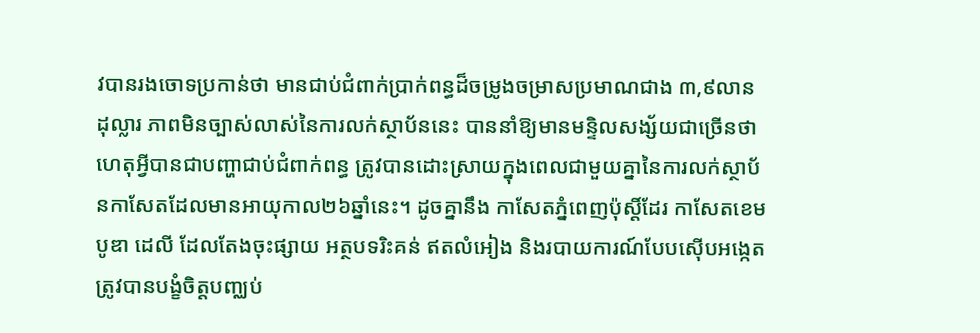វបានរងចោទប្រកាន់ថា មានជាប់ជំពាក់ប្រាក់ពន្ធដ៏ចម្រូងចម្រាសប្រមាណជាង ៣,៩លានដុល្លារ ភាពមិនច្បាស់លាស់នៃការលក់ស្ថាប័ននេះ បាននាំឱ្យមានមន្ទិលសង្ស័យជាច្រើនថាហេតុអ្វីបានជាបញ្ហាជាប់ជំពាក់ពន្ធ ត្រូវបានដោះស្រាយក្នុងពេលជាមួយគ្នានៃការលក់ស្ថាប័នកាសែតដែលមានអាយុកាល២៦ឆ្នាំនេះ។ ដូចគ្នានឹង កាសែតភ្នំពេញប៉ុស្ដិ៍ដែរ កាសែតខេមបូឌា ដេលី ដែលតែងចុះផ្សាយ អត្ថបទរិះគន់ ឥតលំអៀង និងរបាយការណ៍បែបស៊ើបអង្កេត ត្រូវបានបង្ខំចិត្តបញ្ឈប់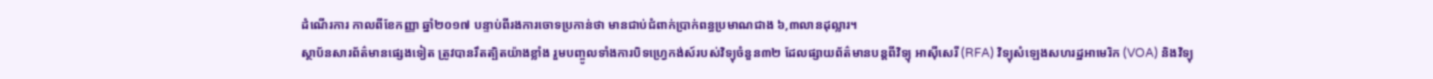ដំណើរការ កាលពីខែកញ្ញា ឆ្នាំ២០១៧ បន្ទាប់ពីរងការចោទប្រកាន់ថា មានជាប់ជំពាក់ប្រាក់ពន្ធប្រមាណជាង ៦,៣លានដុល្លារ។
ស្ថាប័នសារព័ត៌មានផ្សេងទៀត ត្រូវបានរឹតត្បិតយ៉ាងខ្លាំង រួមបញ្ចូលទាំងការបិទហ្រ្វេកង់ស៍របស់វិទ្យុចំនួន៣២ ដែលផ្សាយព័ត៌មានបន្តពីវិទ្យុ អាស៊ីសេរី (RFA) វិទ្យុសំឡេងសហរដ្ឋអាមេរិក (VOA) និងវិទ្យុ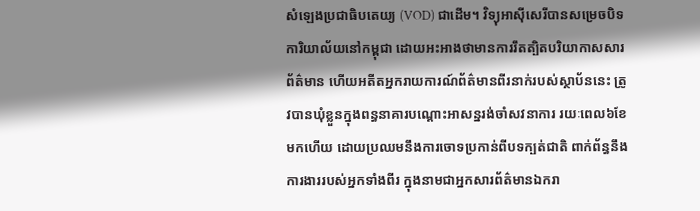សំឡេងប្រជាធិបតេយ្យ (VOD) ជាដើម។ វិទ្យុអាស៊ីសេរីបានសម្រេចបិទការិយាល័យនៅកម្ពុជា ដោយអះអាងថាមានការរឹតត្បិតបរិយាកាសសារព័ត៌មាន ហើយអតីតអ្នករាយការណ៍ព័ត៌មានពីរនាក់របស់ស្ថាប័ននេះ ត្រូវបានឃុំខ្លួនក្នុងពន្ធនាគារបណ្ដោះអាសន្នរង់ចាំសវនាការ រយៈពេល៦ខែមកហើយ ដោយប្រឈមនឹងការចោទប្រកាន់ពីបទក្បត់ជាតិ ពាក់ព័ន្ធនឹងការងាររបស់អ្នកទាំងពីរ ក្នុងនាមជាអ្នកសារព័ត៌មានឯករា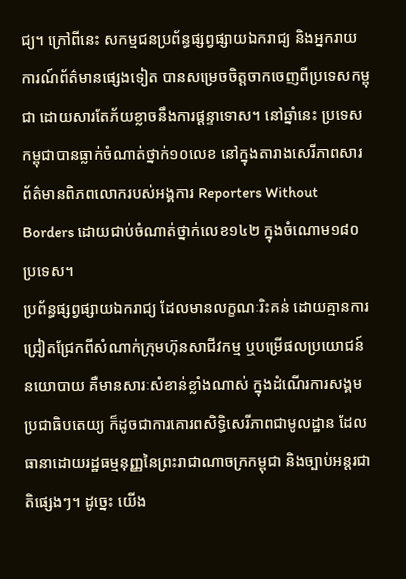ជ្យ។ ក្រៅពីនេះ សកម្មជនប្រព័ន្ធផ្សព្វផ្សាយឯករាជ្យ និងអ្នករាយការណ៍ព័ត៌មានផ្សេងទៀត បានសម្រេចចិត្តចាកចេញពីប្រទេសកម្ពុជា ដោយសារតែភ័យខ្លាចនឹងការផ្តន្ទាទោស។ នៅឆ្នាំនេះ ប្រទេសកម្ពុជាបានធ្លាក់ចំណាត់ថ្នាក់១០លេខ នៅក្នុងតារាងសេរីភាពសារព័ត៌មានពិភពលោករបស់អង្គការ Reporters Without Borders ដោយជាប់ចំណាត់ថ្នាក់លេខ១៤២ ក្នុងចំណោម១៨០ប្រទេស។
ប្រព័ន្ធផ្សព្វផ្សាយឯករាជ្យ ដែលមានលក្ខណៈរិះគន់ ដោយគ្មានការជ្រៀតជ្រែកពីសំណាក់ក្រុមហ៊ុនសាជីវកម្ម ឬបម្រើផលប្រយោជន៍នយោបាយ គឺមានសារៈសំខាន់ខ្លាំងណាស់ ក្នុងដំណើរការសង្គមប្រជាធិបតេយ្យ ក៏ដូចជាការគោរពសិទ្ធិសេរីភាពជាមូលដ្ឋាន ដែលធានាដោយរដ្ឋធម្មនុញ្ញនៃព្រះរាជាណាចក្រកម្ពុជា និងច្បាប់អន្តរជាតិផ្សេងៗ។ ដូច្នេះ យើង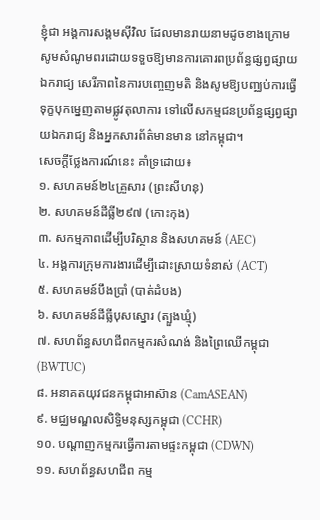ខ្ញុំជា អង្គការសង្គមស៊ីវិល ដែលមានរាយនាមដូចខាងក្រោម សូមសំណូមពរដោយទទួចឱ្យមានការគោរពប្រព័ន្ធផ្សព្វផ្សាយឯករាជ្យ សេរីភាពនៃការបញ្ចេញមតិ និងសូមឱ្យបញ្ឈប់ការធ្វើទុក្ខបុកម្នេញតាមផ្លូវតុលាការ ទៅលើសកម្មជនប្រព័ន្ធផ្សព្វផ្សាយឯករាជ្យ និងអ្នកសារព័ត៌មានមាន នៅកម្ពុជា។
សេចក្ដីថ្លែងការណ៍នេះ គាំទ្រដោយ៖
១. សហគមន៍២៤គ្រួសារ (ព្រះសីហនុ)
២. សហគមន៍ដីធ្លី២៩៧ (កោះកុង)
៣. សកម្មភាពដើម្បីបរិស្ថាន និងសហគមន៍ (AEC)
៤. អង្គការក្រុមការងារដើម្បីដោះស្រាយទំនាស់ (ACT)
៥. សហគមន៍បឹងប្រាំ (បាត់ដំបង)
៦. សហគមន៍ដីធ្លីបុសស្នោរ (ត្បួងឃ្មុំ)
៧. សហព័ន្ធសហជីពកម្មករសំណង់ និងព្រៃឈើកម្ពុជា (BWTUC)
៨. អនាគតយុវជនកម្ពុជាអាស៊ាន (CamASEAN)
៩. មជ្ឈមណ្ឌលសិទ្ធិមនុស្សកម្ពុជា (CCHR)
១០. បណ្តាញកម្មករធ្វើការតាមផ្ទះកម្ពុជា (CDWN)
១១. សហព័ន្ធសហជីព កម្ម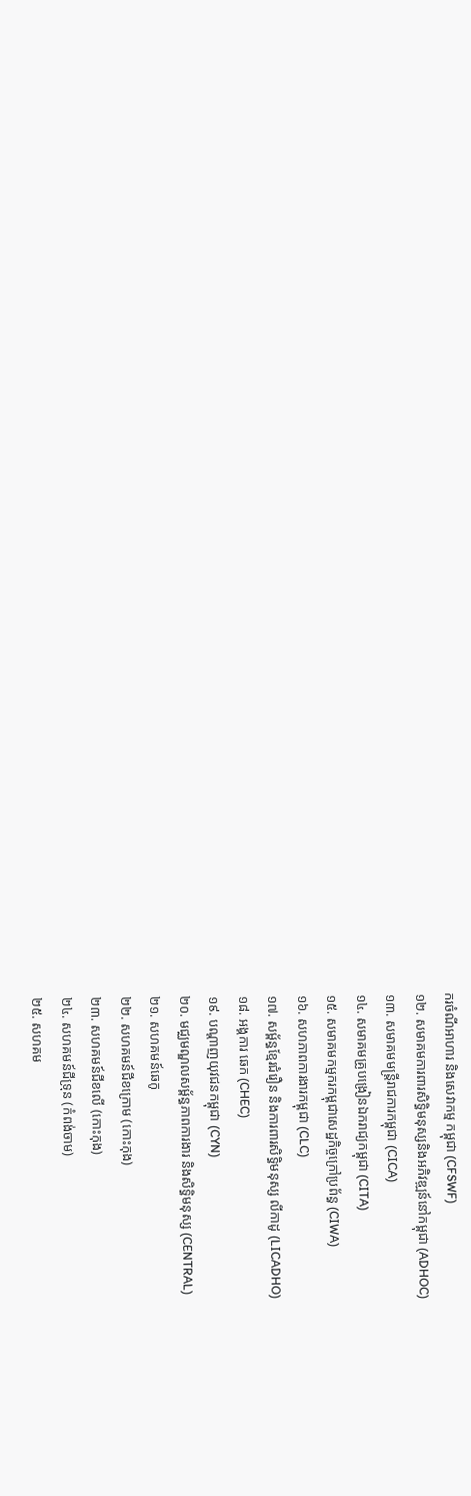ករចំណីអាហារ និងសេវាកម្ម កម្ពុជា (CFSWF)
១២. សមាគមការពារសិទិ្ធមនុស្សនិងអភិវឌ្ឍន៍នៅកម្ពុជា (ADHOC)
១៣. សមាគមមន្រ្តីរាជការកម្ពុជា (CICA)
១៤. សមាគមគ្រូបង្រៀនឯករាជ្យកម្ពុជា (CITA)
១៥. សមាគមកម្មករកម្ពុជាសេដ្ឋកិច្ចក្រៅប្រព័ន្ធ (CIWA)
១៦. សហភាពការងារកម្ពុជា (CLC)
១៧. សម្ព័ន្ធខ្មែរជំរឿន និងការពារសិទ្ធិមនុស្ស លីកាដូ (LICADHO)
១៨. អង្គការ ឆេក (CHEC)
១៩. បណ្តាញយុវជនកម្ពុជា (CYN)
២០. មជ្ឈមណ្ឌលសម្ព័ន្ធភាពការងារ និងសិទ្ធិមនុស្ស (CENTRAL)
២១. សហគមន៍ឆេកូ
២២. សហគមន៍ជីខក្រោម (កោះកុង)
២៣. សហគមន៍ជីខលើ (កោះកុង)
២៤. សហគមន៍ជីទ្រុន (កំពង់ចាម)
២៥. សហគម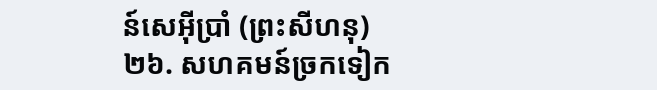ន៍សេអ៊ីប្រាំ (ព្រះសីហនុ)
២៦. សហគមន៍ច្រកទៀក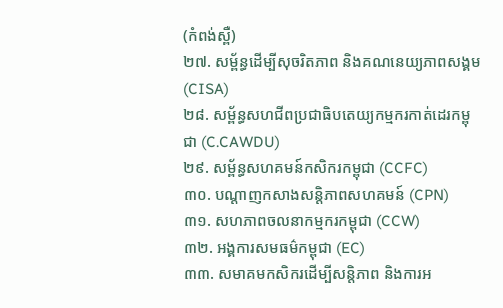(កំពង់ស្ពឺ)
២៧. សម្ព័ន្ធដើម្បីសុចរិតភាព និងគណនេយ្យភាពសង្គម (CISA)
២៨. សម្ព័ន្ធសហជីពប្រជាធិបតេយ្យកម្មករកាត់ដេរកម្ពុជា (C.CAWDU)
២៩. សម្ព័ន្ធសហគមន៍កសិករកម្ពុជា (CCFC)
៣០. បណ្តាញកសាងសន្តិភាពសហគមន៍ (CPN)
៣១. សហភាពចលនាកម្មករកម្ពុជា (CCW)
៣២. អង្គការសមធម៌កម្ពុជា (EC)
៣៣. សមាគមកសិករដើម្បីសន្តិភាព និងការអ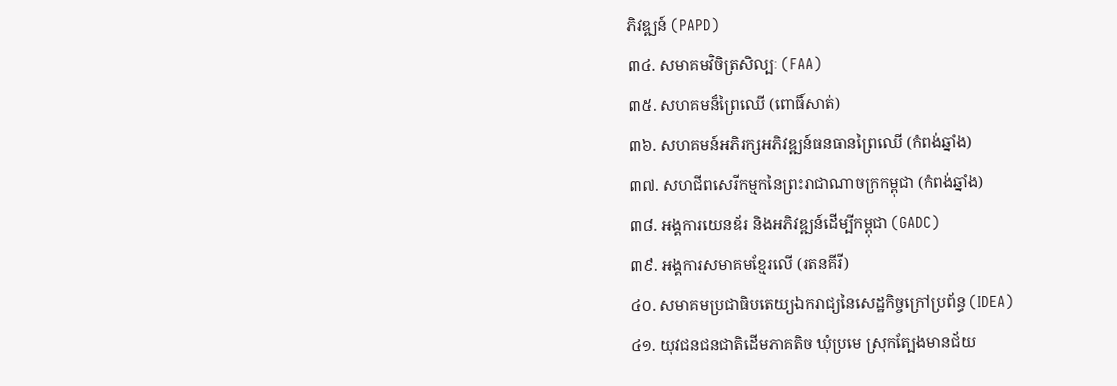ភិវឌ្ឍន៍ (PAPD)
៣៤. សមាគមវិចិត្រសិល្បៈ (FAA)
៣៥. សហគមន៏ព្រៃឈើ (ពោធិ៍សាត់)
៣៦. សហគមន៍អភិរក្សអភិវឌ្ឍន៍ធនធានព្រៃឈើ (កំពង់ឆ្នាំង)
៣៧. សហជីពសេរីកម្មកនៃព្រះរាជាណាចក្រកម្ពុជា (កំពង់ឆ្នាំង)
៣៨. អង្គការយេនឌ័រ និងអភិវឌ្ឍន៍ដើម្បីកម្ពុជា (GADC)
៣៩. អង្គការសមាគមខ្មែរលើ (រតនគីរី)
៤០. សមាគមប្រជាធិបតេយ្យឯករាជ្យនៃសេដ្ឋកិច្ចក្រៅប្រព័ន្ធ (IDEA)
៤១. យុវជនជនជាតិដើមភាគតិច ឃុំប្រមេ ស្រុកត្បែងមានជ័យ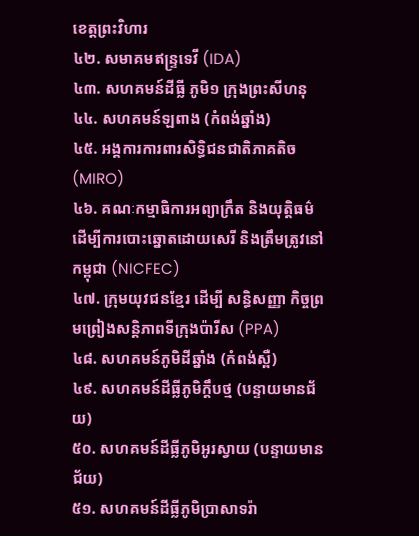ខេត្តព្រះវិហារ
៤២. សមាគមឥន្ទ្រទេវី (IDA)
៤៣. សហគមន៍ដីធ្លី ភូមិ១ ក្រុងព្រះសីហនុ
៤៤. សហគមន៍ឡពាង (កំពង់ឆ្នាំង)
៤៥. អង្គការការពារសិទ្ធិជនជាតិភាគតិច (MIRO)
៤៦. គណៈកម្មាធិការអព្យាក្រឹត និងយុត្តិធម៌ ដើម្បីការបោះឆ្នោតដោយសេរី និងត្រឹមត្រូវនៅកម្ពុជា (NICFEC)
៤៧. ក្រុមយុវជនខ្មែរ ដើម្បី សន្ធិសញ្ញា កិច្ចព្រមព្រៀងសន្តិភាពទីក្រុងប៉ារីស (PPA)
៤៨. សហគមន៍ភូមិដីឆ្នាំង (កំពង់ស្ពឺ)
៤៩. សហគមន៍ដីធ្លីភូមិក្តឹបថ្ម (បន្ទាយមានជ័យ)
៥០. សហគមន៍ដីធ្លីភូមិអូរស្វាយ (បន្ទាយមានជ័យ)
៥១. សហគមន៍ដីធ្លីភូមិប្រាសាទរ៉ា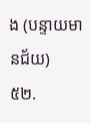ង (បន្ទាយមានជ័យ)
៥២.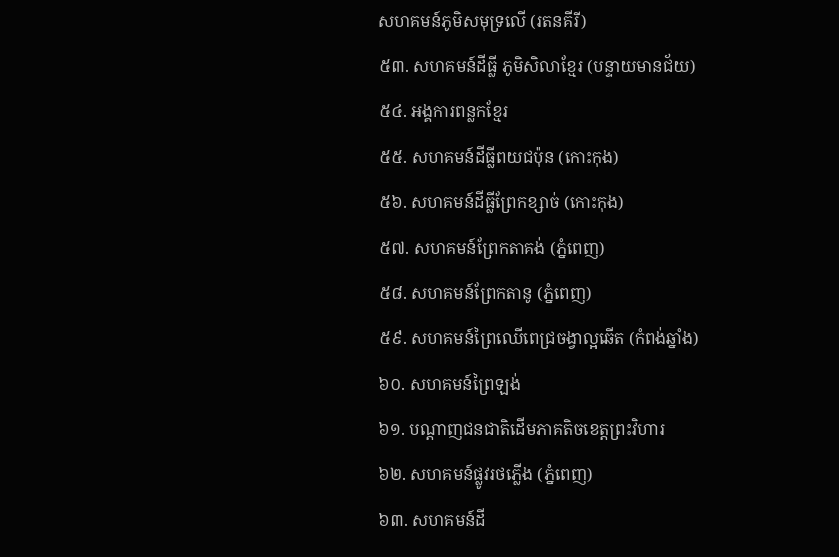សហគមន៍ភូមិសមុទ្រលើ (រតនគីរី)
៥៣. សហគមន៍ដីធ្លី ភូមិសិលាខ្មែរ (បន្ទាយមានជ័យ)
៥៤. អង្គការពន្លកខ្មែរ
៥៥. សហគមន៍ដីធ្លីពយជប៉ុន (កោះកុង)
៥៦. សហគមន៍ដីធ្លីព្រែកខ្សាច់ (កោះកុង)
៥៧. សហគមន៍ព្រែកតាគង់ (ភ្នំពេញ)
៥៨. សហគមន៍ព្រែកតានូ (ភ្នំពេញ)
៥៩. សហគមន៍ព្រៃឈើពេជ្រចង្វាល្អឆើត (កំពង់ឆ្នាំង)
៦០. សហគមន៍ព្រៃឡង់
៦១. បណ្តាញជនជាតិដើមភាគតិចខេត្តព្រះវិហារ
៦២. សហគមន៍ផ្លូវរថភ្លើង (ភ្នំពេញ)
៦៣. សហគមន៍ដី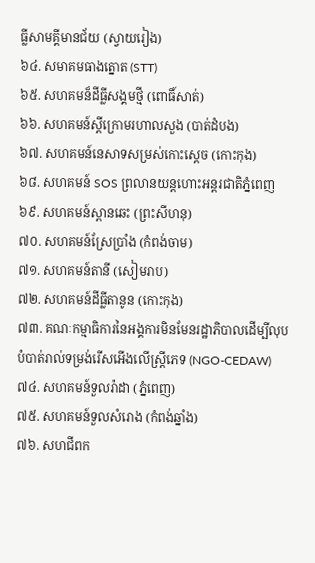ធ្លីសាមគ្គីមានជ័យ (ស្វាយរៀង)
៦៤. សមាគមធាងត្នោត (STT)
៦៥. សហគមន៏ដីធ្លីសង្គមថ្មី (ពោធិ៍សាត់)
៦៦. សហគមន៍ស្តីក្រោមរហាលសួង (បាត់ដំបង)
៦៧. សហគមន៍នេសាទសម្រស់កោះស្តេច (កោះកុង)
៦៨. សហគមន៍ SOS ព្រលានយន្តហោះអន្តរជាតិភ្នំពេញ
៦៩. សហគមន៍ស្ពានឆេះ (ព្រះសីហនុ)
៧០. សហគមន៍ស្រែប្រាំង (កំពង់ចាម)
៧១. សហគមន៍តានី (សៀមរាប)
៧២. សហគមន៍ដីធ្លីតានូន (កោះកុង)
៧៣. គណៈកម្មាធិការនៃអង្គការមិនមែនរដ្ឋាភិបាលដើម្បីលុបបំបាត់រាល់ទម្រង់រើសអើងលើស្រ្តីភេទ (NGO-CEDAW)
៧៤. សហគមន៍ទួលរ៉ាដា (ភ្នំពេញ)
៧៥. សហគមន៍ទួលសំរោង (កំពង់ឆ្នាំង)
៧៦. សហជីពក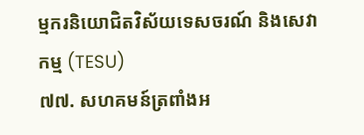ម្មករនិយោជិតវិស័យទេសចរណ៍ និងសេវាកម្ម (TESU)
៧៧. សហគមន៍ត្រពាំងអ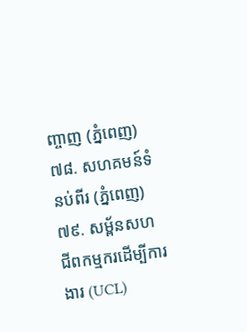ញ្ចាញ (ភ្នំពេញ)
៧៨. សហគមន៍ទំនប់ពីរ (ភ្នំពេញ)
៧៩. សម្ព័នសហជីពកម្មករដើម្បីការងារ (UCL)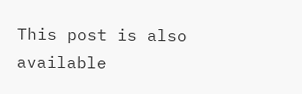This post is also available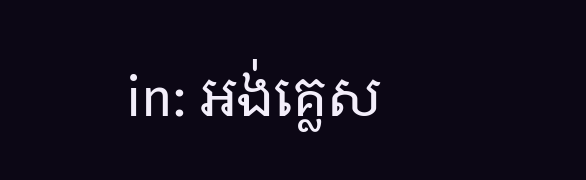in: អង់គ្លេស